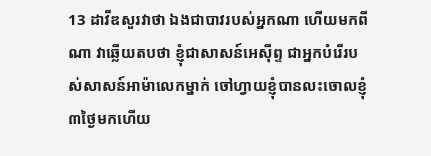13 ដាវីឌសួរវាថា ឯងជាបាវរបស់អ្នកណា ហើយមកពីណា វាឆ្លើយតបថា ខ្ញុំជាសាសន៍អេស៊ីព្ទ ជាអ្នកបំរើរបស់សាសន៍អាម៉ាលេកម្នាក់ ចៅហ្វាយខ្ញុំបានលះចោលខ្ញុំ៣ថ្ងៃមកហើយ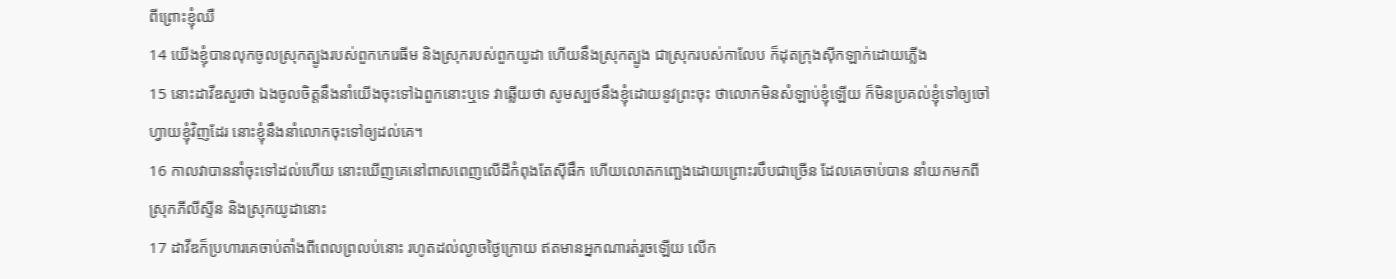ពីព្រោះខ្ញុំឈឺ
14 យើងខ្ញុំបានលុកចូលស្រុកត្បូងរបស់ពួកកេរេធីម និងស្រុករបស់ពួកយូដា ហើយនឹងស្រុកត្បូង ជាស្រុករបស់កាលែប ក៏ដុតក្រុងស៊ីកឡាក់ដោយភ្លើង
15 នោះដាវីឌសួរថា ឯងចូលចិត្តនឹងនាំយើងចុះទៅឯពួកនោះឬទេ វាឆ្លើយថា សូមស្បថនឹងខ្ញុំដោយនូវព្រះចុះ ថាលោកមិនសំឡាប់ខ្ញុំឡើយ ក៏មិនប្រគល់ខ្ញុំទៅឲ្យចៅហ្វាយខ្ញុំវិញដែរ នោះខ្ញុំនឹងនាំលោកចុះទៅឲ្យដល់គេ។
16 កាលវាបាននាំចុះទៅដល់ហើយ នោះឃើញគេនៅពាសពេញលើដីកំពុងតែស៊ីផឹក ហើយលោតកញ្ឆេងដោយព្រោះរបឹបជាច្រើន ដែលគេចាប់បាន នាំយកមកពីស្រុកភីលីស្ទីន និងស្រុកយូដានោះ
17 ដាវីឌក៏ប្រហារគេចាប់តាំងពីពេលព្រលប់នោះ រហូតដល់ល្ងាចថ្ងៃក្រោយ ឥតមានអ្នកណារត់រួចឡើយ លើក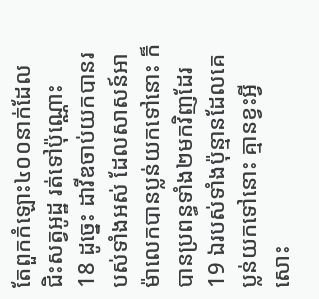តែពួកកំឡោះ៤០០នាក់ដែលជិះសត្វអូដ្ឋ រត់ទៅប៉ុណ្ណោះ
18 ដូច្នេះ ដាវីឌចាប់យកបានរបស់ទាំងអស់ ដែលសាសន៍អាម៉ាលេកបានប្លន់យកទៅនោះ ក៏បានប្រពន្ធទាំង២មកវិញដែរ
19 ឯរបស់ទាំងប៉ុន្មានដែលគេប្លន់យកទៅនោះ គ្មានខ្វះអ្វីសោះ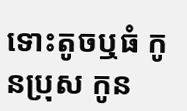ទោះតូចឬធំ កូនប្រុស កូន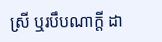ស្រី ឬរបឹបណាក្តី ដា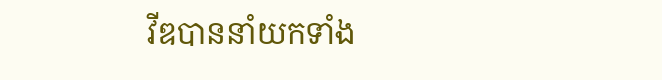វីឌបាននាំយកទាំង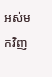អស់មកវិញ